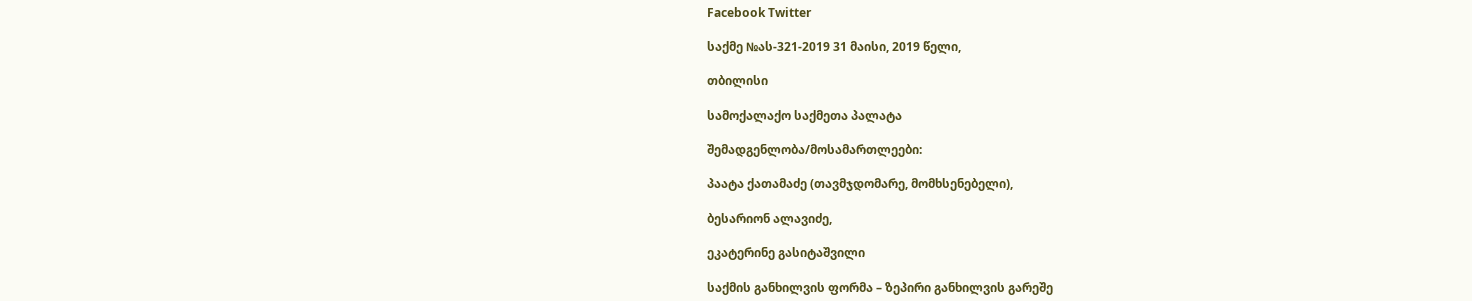Facebook Twitter

საქმე №ას-321-2019 31 მაისი, 2019 წელი,

თბილისი

სამოქალაქო საქმეთა პალატა

შემადგენლობა/მოსამართლეები:

პაატა ქათამაძე (თავმჯდომარე, მომხსენებელი),

ბესარიონ ალავიძე,

ეკატერინე გასიტაშვილი

საქმის განხილვის ფორმა – ზეპირი განხილვის გარეშე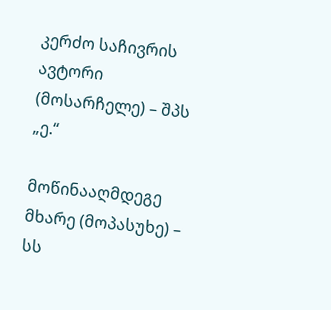კერძო საჩივრის ავტორი (მოსარჩელე) – შპს „ე.“

მოწინააღმდეგე მხარე (მოპასუხე) – სს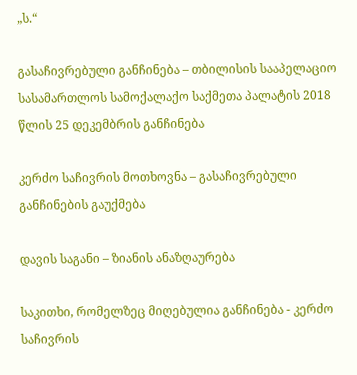„ს.“

გასაჩივრებული განჩინება – თბილისის სააპელაციო სასამართლოს სამოქალაქო საქმეთა პალატის 2018 წლის 25 დეკემბრის განჩინება

კერძო საჩივრის მოთხოვნა – გასაჩივრებული განჩინების გაუქმება

დავის საგანი – ზიანის ანაზღაურება

საკითხი, რომელზეც მიღებულია განჩინება - კერძო საჩივრის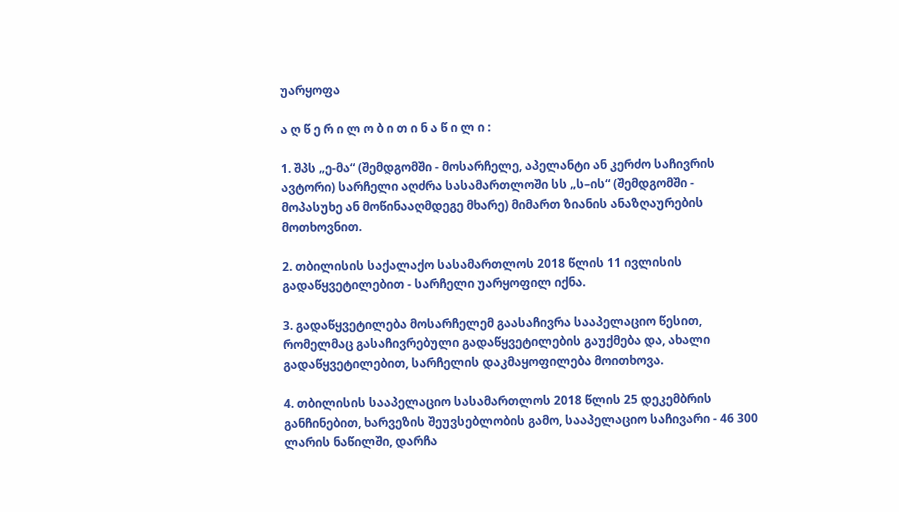უარყოფა

ა ღ წ ე რ ი ლ ო ბ ი თ ი ნ ა წ ი ლ ი :

1. შპს „ე-მა“ (შემდგომში - მოსარჩელე, აპელანტი ან კერძო საჩივრის ავტორი) სარჩელი აღძრა სასამართლოში სს „ს–ის“ (შემდგომში - მოპასუხე ან მოწინააღმდეგე მხარე) მიმართ ზიანის ანაზღაურების მოთხოვნით.

2. თბილისის საქალაქო სასამართლოს 2018 წლის 11 ივლისის გადაწყვეტილებით - სარჩელი უარყოფილ იქნა.

3. გადაწყვეტილება მოსარჩელემ გაასაჩივრა სააპელაციო წესით, რომელმაც გასაჩივრებული გადაწყვეტილების გაუქმება და, ახალი გადაწყვეტილებით, სარჩელის დაკმაყოფილება მოითხოვა.

4. თბილისის სააპელაციო სასამართლოს 2018 წლის 25 დეკემბრის განჩინებით, ხარვეზის შეუვსებლობის გამო, სააპელაციო საჩივარი - 46 300 ლარის ნაწილში, დარჩა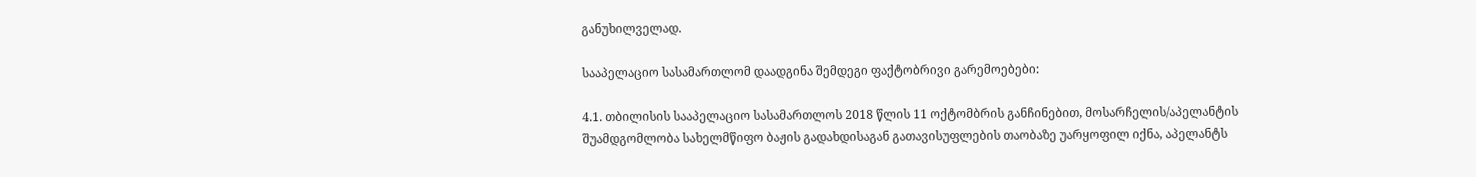განუხილველად.

სააპელაციო სასამართლომ დაადგინა შემდეგი ფაქტობრივი გარემოებები:

4.1. თბილისის სააპელაციო სასამართლოს 2018 წლის 11 ოქტომბრის განჩინებით, მოსარჩელის/აპელანტის შუამდგომლობა სახელმწიფო ბაჟის გადახდისაგან გათავისუფლების თაობაზე უარყოფილ იქნა, აპელანტს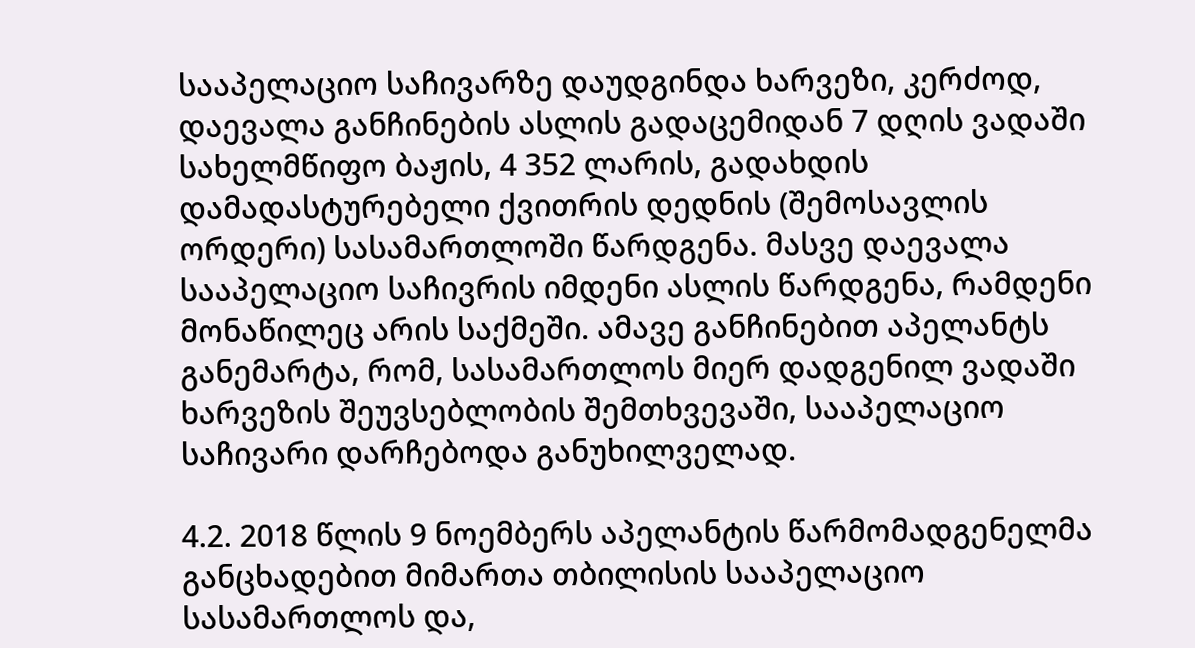სააპელაციო საჩივარზე დაუდგინდა ხარვეზი, კერძოდ, დაევალა განჩინების ასლის გადაცემიდან 7 დღის ვადაში სახელმწიფო ბაჟის, 4 352 ლარის, გადახდის დამადასტურებელი ქვითრის დედნის (შემოსავლის ორდერი) სასამართლოში წარდგენა. მასვე დაევალა სააპელაციო საჩივრის იმდენი ასლის წარდგენა, რამდენი მონაწილეც არის საქმეში. ამავე განჩინებით აპელანტს განემარტა, რომ, სასამართლოს მიერ დადგენილ ვადაში ხარვეზის შეუვსებლობის შემთხვევაში, სააპელაციო საჩივარი დარჩებოდა განუხილველად.

4.2. 2018 წლის 9 ნოემბერს აპელანტის წარმომადგენელმა განცხადებით მიმართა თბილისის სააპელაციო სასამართლოს და,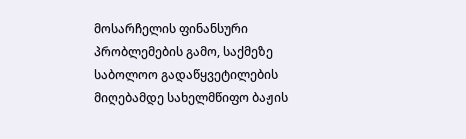მოსარჩელის ფინანსური პრობლემების გამო, საქმეზე საბოლოო გადაწყვეტილების მიღებამდე სახელმწიფო ბაჟის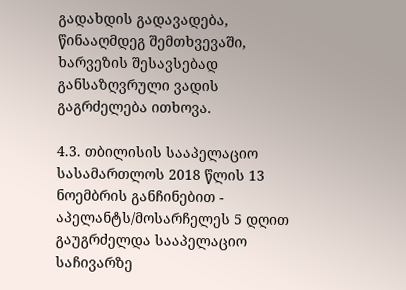გადახდის გადავადება, წინააღმდეგ შემთხვევაში, ხარვეზის შესავსებად განსაზღვრული ვადის გაგრძელება ითხოვა.

4.3. თბილისის სააპელაციო სასამართლოს 2018 წლის 13 ნოემბრის განჩინებით - აპელანტს/მოსარჩელეს 5 დღით გაუგრძელდა სააპელაციო საჩივარზე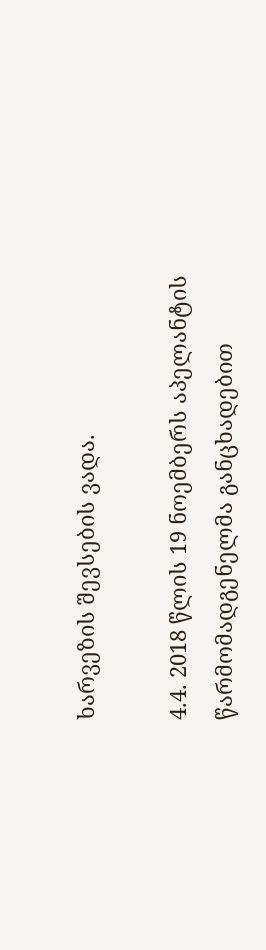ხარვეზის შევსების ვადა.

4.4. 2018 წლის 19 ნოემბერს აპელანტის წარმომადგენელმა განცხადებით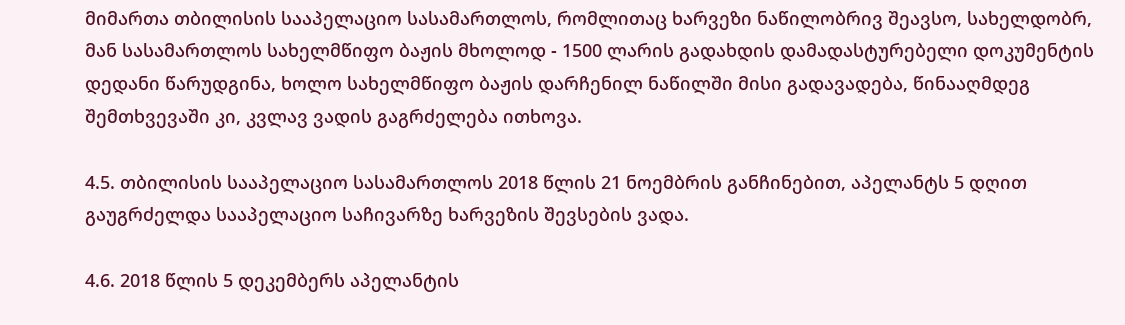მიმართა თბილისის სააპელაციო სასამართლოს, რომლითაც ხარვეზი ნაწილობრივ შეავსო, სახელდობრ, მან სასამართლოს სახელმწიფო ბაჟის მხოლოდ - 1500 ლარის გადახდის დამადასტურებელი დოკუმენტის დედანი წარუდგინა, ხოლო სახელმწიფო ბაჟის დარჩენილ ნაწილში მისი გადავადება, წინააღმდეგ შემთხვევაში კი, კვლავ ვადის გაგრძელება ითხოვა.

4.5. თბილისის სააპელაციო სასამართლოს 2018 წლის 21 ნოემბრის განჩინებით, აპელანტს 5 დღით გაუგრძელდა სააპელაციო საჩივარზე ხარვეზის შევსების ვადა.

4.6. 2018 წლის 5 დეკემბერს აპელანტის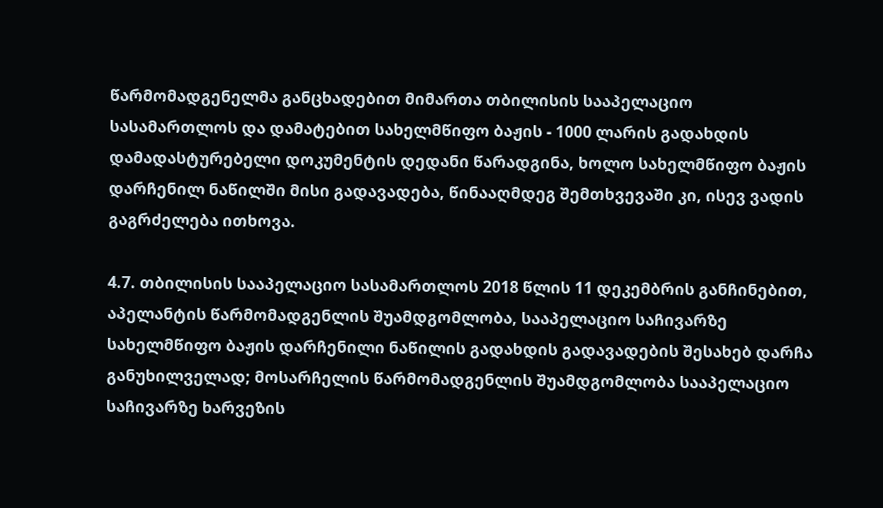წარმომადგენელმა განცხადებით მიმართა თბილისის სააპელაციო სასამართლოს და დამატებით სახელმწიფო ბაჟის - 1000 ლარის გადახდის დამადასტურებელი დოკუმენტის დედანი წარადგინა, ხოლო სახელმწიფო ბაჟის დარჩენილ ნაწილში მისი გადავადება, წინააღმდეგ შემთხვევაში კი, ისევ ვადის გაგრძელება ითხოვა.

4.7. თბილისის სააპელაციო სასამართლოს 2018 წლის 11 დეკემბრის განჩინებით, აპელანტის წარმომადგენლის შუამდგომლობა, სააპელაციო საჩივარზე სახელმწიფო ბაჟის დარჩენილი ნაწილის გადახდის გადავადების შესახებ დარჩა განუხილველად; მოსარჩელის წარმომადგენლის შუამდგომლობა სააპელაციო საჩივარზე ხარვეზის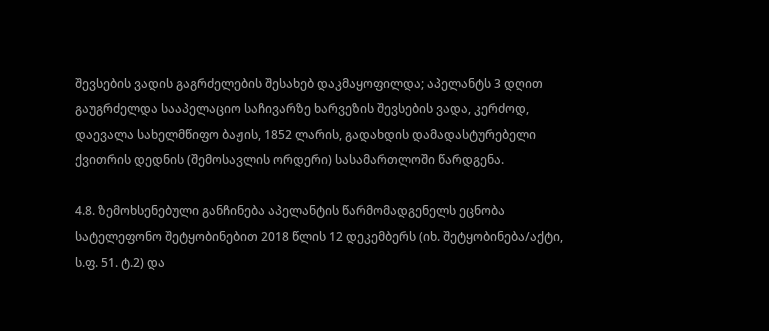შევსების ვადის გაგრძელების შესახებ დაკმაყოფილდა; აპელანტს 3 დღით გაუგრძელდა სააპელაციო საჩივარზე ხარვეზის შევსების ვადა, კერძოდ, დაევალა სახელმწიფო ბაჟის, 1852 ლარის, გადახდის დამადასტურებელი ქვითრის დედნის (შემოსავლის ორდერი) სასამართლოში წარდგენა.

4.8. ზემოხსენებული განჩინება აპელანტის წარმომადგენელს ეცნობა სატელეფონო შეტყობინებით 2018 წლის 12 დეკემბერს (იხ. შეტყობინება/აქტი, ს.ფ. 51. ტ.2) და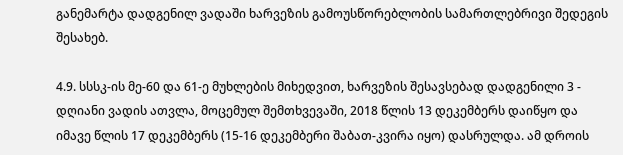განემარტა დადგენილ ვადაში ხარვეზის გამოუსწორებლობის სამართლებრივი შედეგის შესახებ.

4.9. სსსკ-ის მე-60 და 61-ე მუხლების მიხედვით, ხარვეზის შესავსებად დადგენილი 3 - დღიანი ვადის ათვლა, მოცემულ შემთხვევაში, 2018 წლის 13 დეკემბერს დაიწყო და იმავე წლის 17 დეკემბერს (15-16 დეკემბერი შაბათ-კვირა იყო) დასრულდა. ამ დროის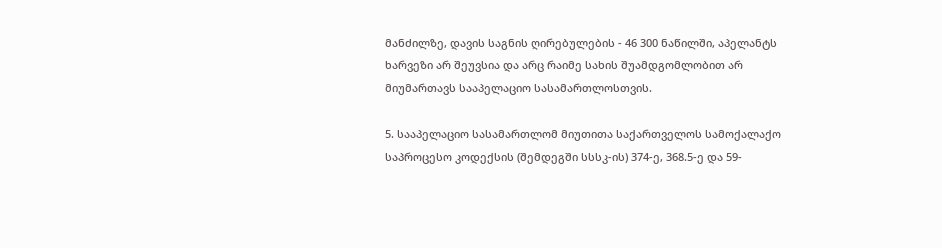მანძილზე, დავის საგნის ღირებულების - 46 300 ნაწილში, აპელანტს ხარვეზი არ შეუვსია და არც რაიმე სახის შუამდგომლობით არ მიუმართავს სააპელაციო სასამართლოსთვის.

5. სააპელაციო სასამართლომ მიუთითა საქართველოს სამოქალაქო საპროცესო კოდექსის (შემდეგში სსსკ-ის) 374-ე, 368.5-ე და 59-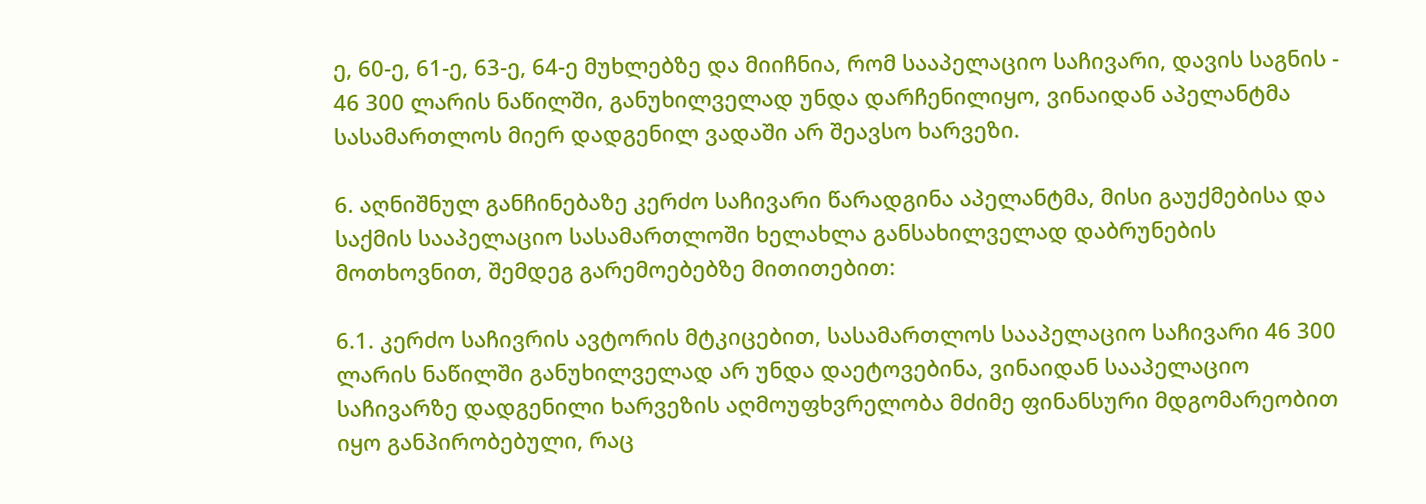ე, 60-ე, 61-ე, 63-ე, 64-ე მუხლებზე და მიიჩნია, რომ სააპელაციო საჩივარი, დავის საგნის - 46 300 ლარის ნაწილში, განუხილველად უნდა დარჩენილიყო, ვინაიდან აპელანტმა სასამართლოს მიერ დადგენილ ვადაში არ შეავსო ხარვეზი.

6. აღნიშნულ განჩინებაზე კერძო საჩივარი წარადგინა აპელანტმა, მისი გაუქმებისა და საქმის სააპელაციო სასამართლოში ხელახლა განსახილველად დაბრუნების მოთხოვნით, შემდეგ გარემოებებზე მითითებით:

6.1. კერძო საჩივრის ავტორის მტკიცებით, სასამართლოს სააპელაციო საჩივარი 46 300 ლარის ნაწილში განუხილველად არ უნდა დაეტოვებინა, ვინაიდან სააპელაციო საჩივარზე დადგენილი ხარვეზის აღმოუფხვრელობა მძიმე ფინანსური მდგომარეობით იყო განპირობებული, რაც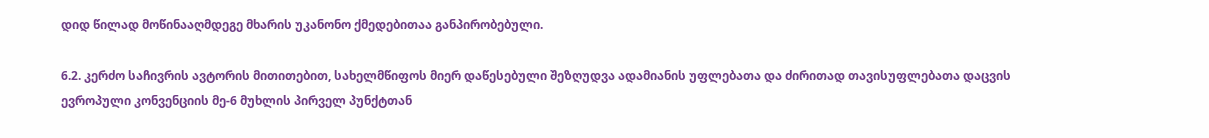დიდ წილად მოწინააღმდეგე მხარის უკანონო ქმედებითაა განპირობებული.

6.2. კერძო საჩივრის ავტორის მითითებით, სახელმწიფოს მიერ დაწესებული შეზღუდვა ადამიანის უფლებათა და ძირითად თავისუფლებათა დაცვის ევროპული კონვენციის მე-6 მუხლის პირველ პუნქტთან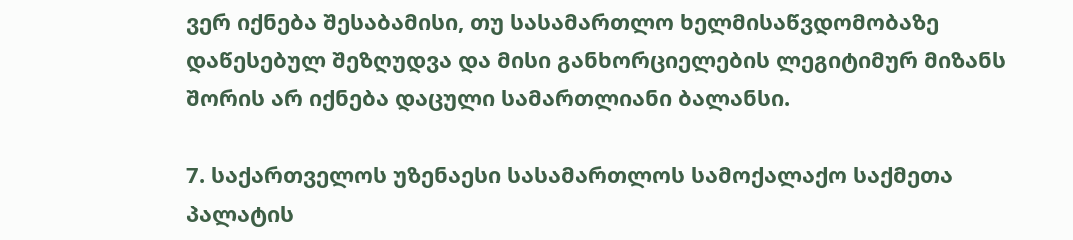ვერ იქნება შესაბამისი, თუ სასამართლო ხელმისაწვდომობაზე დაწესებულ შეზღუდვა და მისი განხორციელების ლეგიტიმურ მიზანს შორის არ იქნება დაცული სამართლიანი ბალანსი.

7. საქართველოს უზენაესი სასამართლოს სამოქალაქო საქმეთა პალატის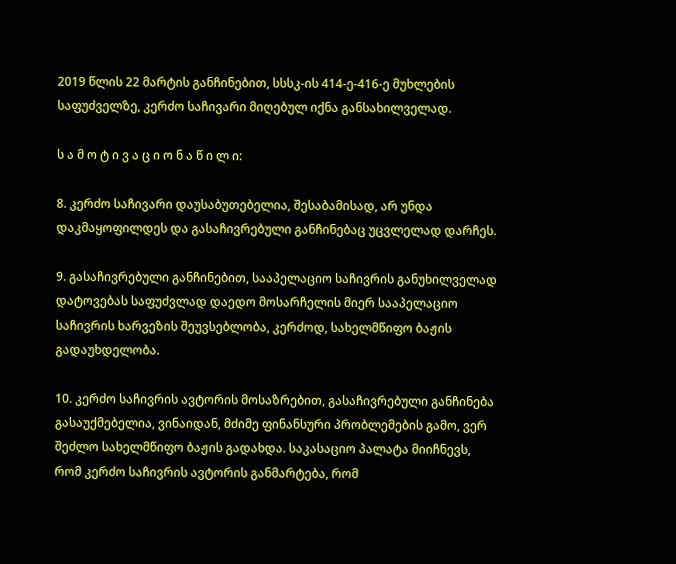2019 წლის 22 მარტის განჩინებით, სსსკ-ის 414-ე-416-ე მუხლების საფუძველზე, კერძო საჩივარი მიღებულ იქნა განსახილველად.

ს ა მ ო ტ ი ვ ა ც ი ო ნ ა წ ი ლ ი:

8. კერძო საჩივარი დაუსაბუთებელია, შესაბამისად, არ უნდა დაკმაყოფილდეს და გასაჩივრებული განჩინებაც უცვლელად დარჩეს.

9. გასაჩივრებული განჩინებით, სააპელაციო საჩივრის განუხილველად დატოვებას საფუძვლად დაედო მოსარჩელის მიერ სააპელაციო საჩივრის ხარვეზის შეუვსებლობა, კერძოდ, სახელმწიფო ბაჟის გადაუხდელობა.

10. კერძო საჩივრის ავტორის მოსაზრებით, გასაჩივრებული განჩინება გასაუქმებელია, ვინაიდან, მძიმე ფინანსური პრობლემების გამო, ვერ შეძლო სახელმწიფო ბაჟის გადახდა. საკასაციო პალატა მიიჩნევს, რომ კერძო საჩივრის ავტორის განმარტება, რომ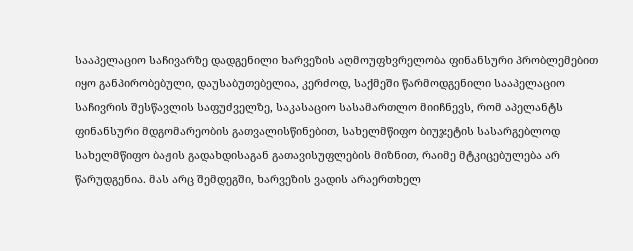სააპელაციო საჩივარზე დადგენილი ხარვეზის აღმოუფხვრელობა ფინანსური პრობლემებით იყო განპირობებული, დაუსაბუთებელია, კერძოდ, საქმეში წარმოდგენილი სააპელაციო საჩივრის შესწავლის საფუძველზე, საკასაციო სასამართლო მიიჩნევს, რომ აპელანტს ფინანსური მდგომარეობის გათვალისწინებით, სახელმწიფო ბიუჯეტის სასარგებლოდ სახელმწიფო ბაჟის გადახდისაგან გათავისუფლების მიზნით, რაიმე მტკიცებულება არ წარუდგენია. მას არც შემდეგში, ხარვეზის ვადის არაერთხელ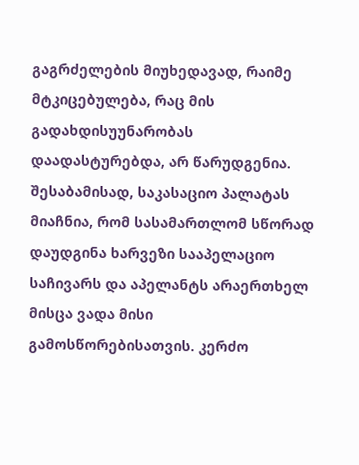გაგრძელების მიუხედავად, რაიმე მტკიცებულება, რაც მის გადახდისუუნარობას დაადასტურებდა, არ წარუდგენია. შესაბამისად, საკასაციო პალატას მიაჩნია, რომ სასამართლომ სწორად დაუდგინა ხარვეზი სააპელაციო საჩივარს და აპელანტს არაერთხელ მისცა ვადა მისი გამოსწორებისათვის. კერძო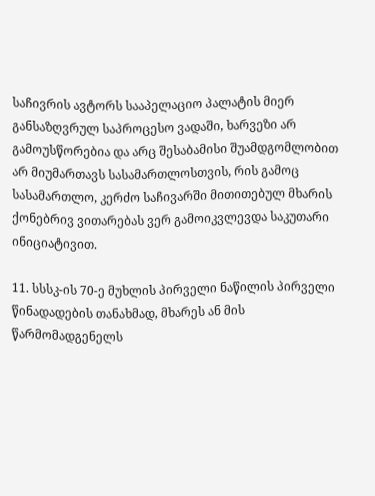საჩივრის ავტორს სააპელაციო პალატის მიერ განსაზღვრულ საპროცესო ვადაში, ხარვეზი არ გამოუსწორებია და არც შესაბამისი შუამდგომლობით არ მიუმართავს სასამართლოსთვის, რის გამოც სასამართლო, კერძო საჩივარში მითითებულ მხარის ქონებრივ ვითარებას ვერ გამოიკვლევდა საკუთარი ინიციატივით.

11. სსსკ-ის 70-ე მუხლის პირველი ნაწილის პირველი წინადადების თანახმად, მხარეს ან მის წარმომადგენელს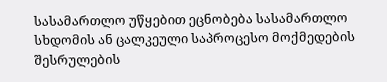სასამართლო უწყებით ეცნობება სასამართლო სხდომის ან ცალკეული საპროცესო მოქმედების შესრულების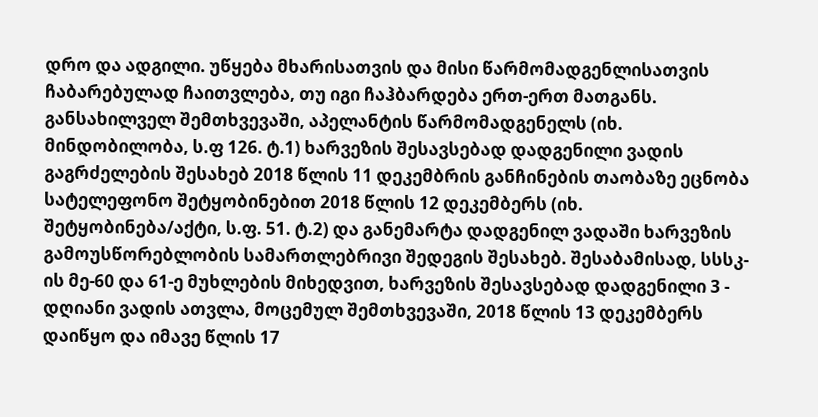დრო და ადგილი. უწყება მხარისათვის და მისი წარმომადგენლისათვის ჩაბარებულად ჩაითვლება, თუ იგი ჩაჰბარდება ერთ-ერთ მათგანს. განსახილველ შემთხვევაში, აპელანტის წარმომადგენელს (იხ. მინდობილობა, ს.ფ 126. ტ.1) ხარვეზის შესავსებად დადგენილი ვადის გაგრძელების შესახებ 2018 წლის 11 დეკემბრის განჩინების თაობაზე ეცნობა სატელეფონო შეტყობინებით 2018 წლის 12 დეკემბერს (იხ. შეტყობინება/აქტი, ს.ფ. 51. ტ.2) და განემარტა დადგენილ ვადაში ხარვეზის გამოუსწორებლობის სამართლებრივი შედეგის შესახებ. შესაბამისად, სსსკ-ის მე-60 და 61-ე მუხლების მიხედვით, ხარვეზის შესავსებად დადგენილი 3 - დღიანი ვადის ათვლა, მოცემულ შემთხვევაში, 2018 წლის 13 დეკემბერს დაიწყო და იმავე წლის 17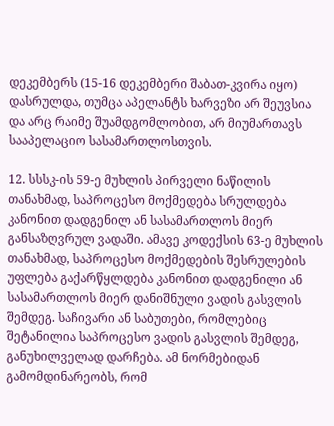დეკემბერს (15-16 დეკემბერი შაბათ-კვირა იყო) დასრულდა, თუმცა აპელანტს ხარვეზი არ შეუვსია და არც რაიმე შუამდგომლობით, არ მიუმართავს სააპელაციო სასამართლოსთვის.

12. სსსკ-ის 59-ე მუხლის პირველი ნაწილის თანახმად, საპროცესო მოქმედება სრულდება კანონით დადგენილ ან სასამართლოს მიერ განსაზღვრულ ვადაში. ამავე კოდექსის 63-ე მუხლის თანახმად, საპროცესო მოქმედების შესრულების უფლება გაქარწყლდება კანონით დადგენილი ან სასამართლოს მიერ დანიშნული ვადის გასვლის შემდეგ. საჩივარი ან საბუთები, რომლებიც შეტანილია საპროცესო ვადის გასვლის შემდეგ, განუხილველად დარჩება. ამ ნორმებიდან გამომდინარეობს, რომ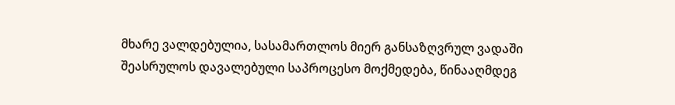მხარე ვალდებულია, სასამართლოს მიერ განსაზღვრულ ვადაში შეასრულოს დავალებული საპროცესო მოქმედება, წინააღმდეგ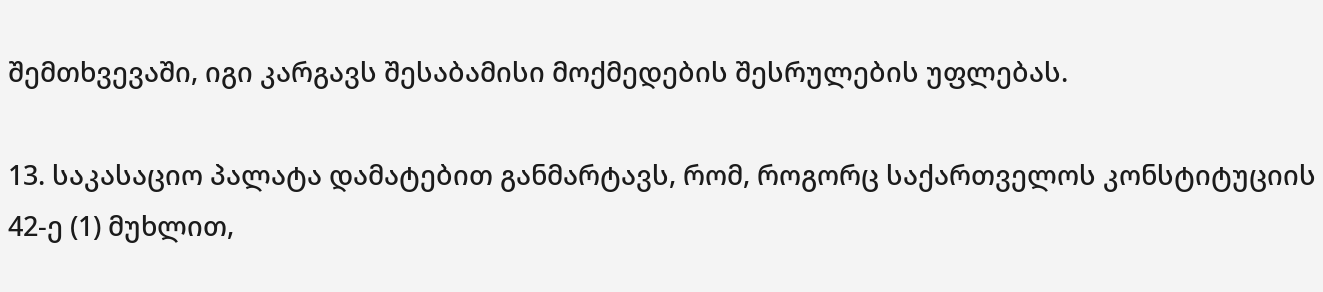შემთხვევაში, იგი კარგავს შესაბამისი მოქმედების შესრულების უფლებას.

13. საკასაციო პალატა დამატებით განმარტავს, რომ, როგორც საქართველოს კონსტიტუციის 42-ე (1) მუხლით,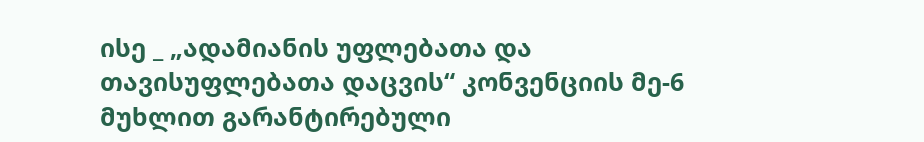ისე _ „ადამიანის უფლებათა და თავისუფლებათა დაცვის“ კონვენციის მე-6 მუხლით გარანტირებული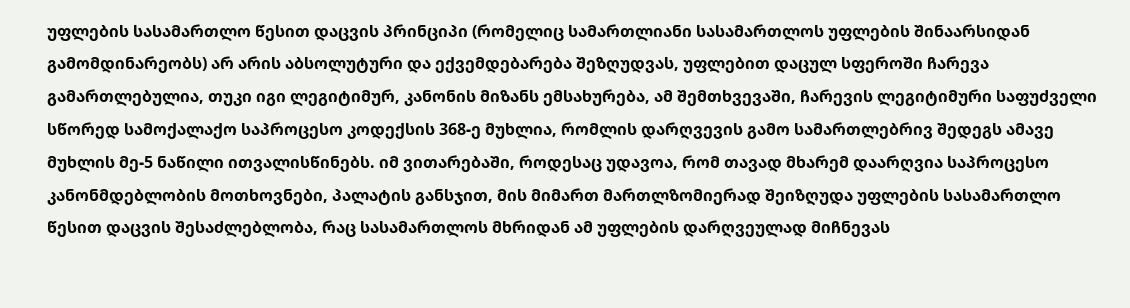უფლების სასამართლო წესით დაცვის პრინციპი (რომელიც სამართლიანი სასამართლოს უფლების შინაარსიდან გამომდინარეობს) არ არის აბსოლუტური და ექვემდებარება შეზღუდვას, უფლებით დაცულ სფეროში ჩარევა გამართლებულია, თუკი იგი ლეგიტიმურ, კანონის მიზანს ემსახურება, ამ შემთხვევაში, ჩარევის ლეგიტიმური საფუძველი სწორედ სამოქალაქო საპროცესო კოდექსის 368-ე მუხლია, რომლის დარღვევის გამო სამართლებრივ შედეგს ამავე მუხლის მე-5 ნაწილი ითვალისწინებს. იმ ვითარებაში, როდესაც უდავოა, რომ თავად მხარემ დაარღვია საპროცესო კანონმდებლობის მოთხოვნები, პალატის განსჯით, მის მიმართ მართლზომიერად შეიზღუდა უფლების სასამართლო წესით დაცვის შესაძლებლობა, რაც სასამართლოს მხრიდან ამ უფლების დარღვეულად მიჩნევას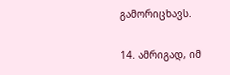გამორიცხავს.

14. ამრიგად, იმ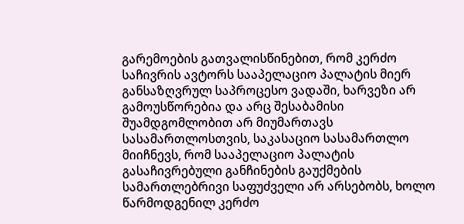გარემოების გათვალისწინებით, რომ კერძო საჩივრის ავტორს სააპელაციო პალატის მიერ განსაზღვრულ საპროცესო ვადაში, ხარვეზი არ გამოუსწორებია და არც შესაბამისი შუამდგომლობით არ მიუმართავს სასამართლოსთვის, საკასაციო სასამართლო მიიჩნევს, რომ სააპელაციო პალატის გასაჩივრებული განჩინების გაუქმების სამართლებრივი საფუძველი არ არსებობს, ხოლო წარმოდგენილ კერძო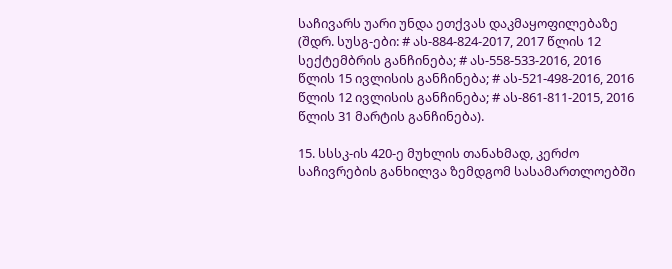საჩივარს უარი უნდა ეთქვას დაკმაყოფილებაზე (შდრ. სუსგ-ები: # ას-884-824-2017, 2017 წლის 12 სექტემბრის განჩინება; # ას-558-533-2016, 2016 წლის 15 ივლისის განჩინება; # ას-521-498-2016, 2016 წლის 12 ივლისის განჩინება; # ას-861-811-2015, 2016 წლის 31 მარტის განჩინება).

15. სსსკ-ის 420-ე მუხლის თანახმად, კერძო საჩივრების განხილვა ზემდგომ სასამართლოებში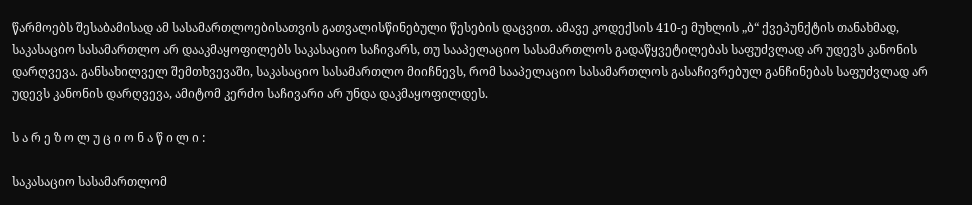წარმოებს შესაბამისად ამ სასამართლოებისათვის გათვალისწინებული წესების დაცვით. ამავე კოდექსის 410-ე მუხლის „ბ“ ქვეპუნქტის თანახმად, საკასაციო სასამართლო არ დააკმაყოფილებს საკასაციო საჩივარს, თუ სააპელაციო სასამართლოს გადაწყვეტილებას საფუძვლად არ უდევს კანონის დარღვევა. განსახილველ შემთხვევაში, საკასაციო სასამართლო მიიჩნევს, რომ სააპელაციო სასამართლოს გასაჩივრებულ განჩინებას საფუძვლად არ უდევს კანონის დარღვევა, ამიტომ კერძო საჩივარი არ უნდა დაკმაყოფილდეს.

ს ა რ ე ზ ო ლ უ ც ი ო ნ ა წ ი ლ ი :

საკასაციო სასამართლომ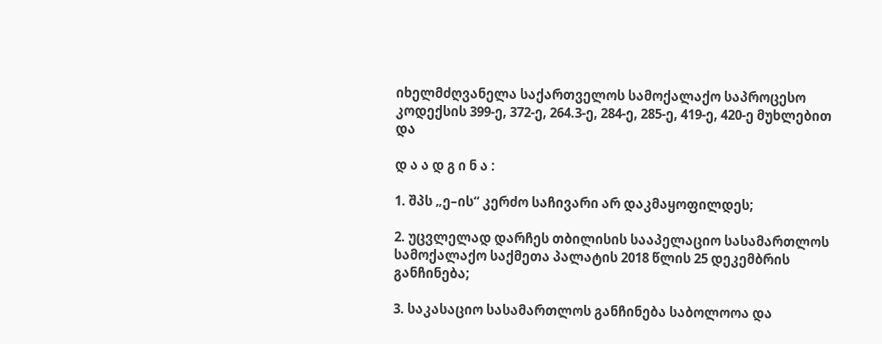იხელმძღვანელა საქართველოს სამოქალაქო საპროცესო კოდექსის 399-ე, 372-ე, 264.3-ე, 284-ე, 285-ე, 419-ე, 420-ე მუხლებით და

დ ა ა დ გ ი ნ ა :

1. შპს „ე–ის“ კერძო საჩივარი არ დაკმაყოფილდეს;

2. უცვლელად დარჩეს თბილისის სააპელაციო სასამართლოს სამოქალაქო საქმეთა პალატის 2018 წლის 25 დეკემბრის განჩინება;

3. საკასაციო სასამართლოს განჩინება საბოლოოა და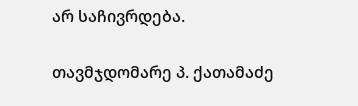არ საჩივრდება.

თავმჯდომარე პ. ქათამაძე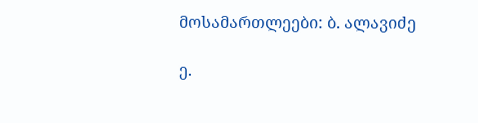მოსამართლეები: ბ. ალავიძე

ე.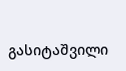გასიტაშვილი